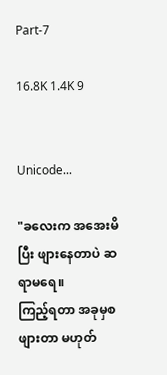Part-7

16.8K 1.4K 9


Unicode...

"ခလေးက အအေးမိပြီး ဖျားနေတာပဲ ဆရာမရေ။
ကြည့်ရတာ အခုမှစဖျားတာ မဟုတ်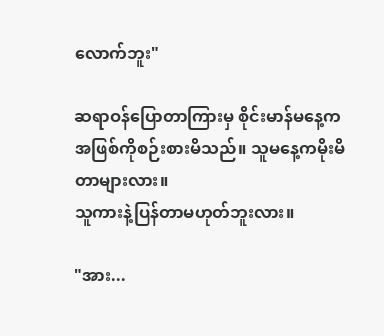လောက်ဘူး"

ဆရာဝန်ပြောတာကြားမှ စိုင်းမာန်မနေ့က အဖြစ်ကိုစဉ်းစားမိသည်။ သူမနေ့ကမိုးမိတာများလား။
သူကားနဲ့ပြန်တာမဟုတ်ဘူးလား။

"အား...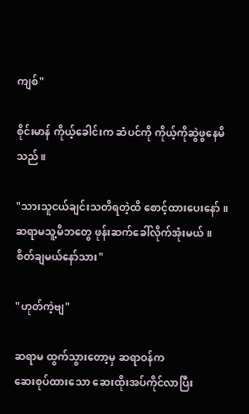ကျစ်"

စိုင်းမာန် ကိုယ့်ခေါင်းက ဆံပင်ကို ကိုယ့်ကိုဆွဲဖွနေမိသည်။

"သားသူငယ်ချင်းသတိရတဲ့ထိ စောင့်ထားပေးနော်။
ဆရာမသူ့မိဘတွေ ဖုန်းဆက်ခေါ်လိုက်အုံးမယ်။
စိတ်ချမယ်နော်သား"

"ဟုတ်ကဲ့ဗျ"

ဆရာမ ထွက်သွားတော့မှ ဆရာဝန်က
ဆေးစုပ်ထားသော ဆေးထိုးအပ်ကိုင်လာပြီး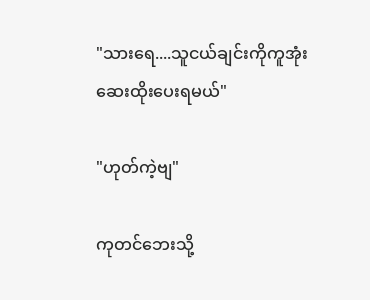"သားရေ....သူငယ်ချင်းကိုကူအုံး
ဆေးထိုးပေးရမယ်"

"ဟုတ်ကဲ့ဗျ"

ကုတင်ဘေးသို့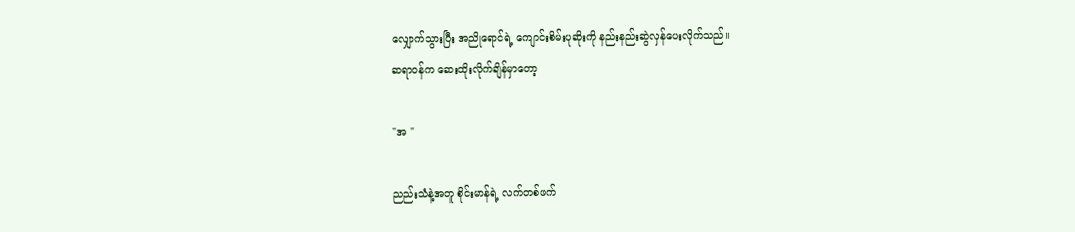လျှောက်သွားပြီး အညိုရောင်ရဲ့ ကျောင်းစိမ်းပုဆိုးကို နည်းနည်းဆွဲလှန်ပေးလိုက်သည်။
ဆရာဝန်က ဆေးထိုးလိုက်ချိန်‌မှာတော့

"အ "

ညည်းသံနဲ့အတူ စိုင်းမာန်ရဲ့ လက်တစ်ဖက်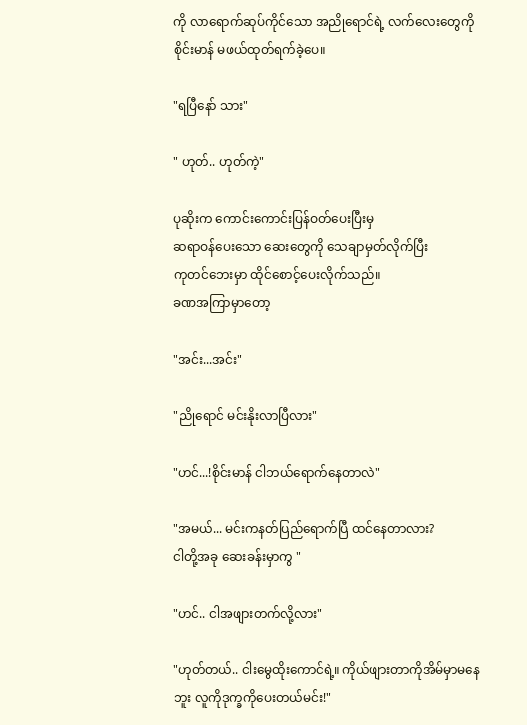ကို လာရောက်ဆုပ်ကိုင်သော အညိုရောင်ရဲ့ လက်လေးတွေကို စိုင်းမာန် မဖယ်ထုတ်ရက်ခဲ့ပေ။

"ရပြီနော် သား"

" ဟုတ်.. ဟုတ်ကဲ့"

ပုဆိုးက ကောင်းကောင်းပြန်ဝတ်ပေးပြီးမှ
ဆရာဝန်ပေးသော ဆေးတွေကို သေချာမှတ်လိုက်ပြီး
ကုတင်ဘေးမှာ ထိုင်စောင့်ပေးလိုက်သည်။
ခဏအကြာမှာတော့

"အင်း...အင်း"

"ညိုရောင် မင်းနိုးလာပြီလား"

"ဟင်...!စိုင်းမာန် ငါဘယ်ရောက်နေတာလဲ"

"အမယ်... မင်းကနတ်ပြည်ရောက်ပြီ ထင်နေတာလား?
ငါတို့အခု ဆေးခန်းမှာကွ "

"ဟင်.. ငါအဖျားတက်လို့လား"

"ဟုတ်တယ်.. ငါးမွေထိုးကောင်ရဲ့။ ကိုယ်ဖျားတာကိုအိမ်မှာမနေဘူး လူကိုဒုက္ခကိုပေးတယ်မင်း!"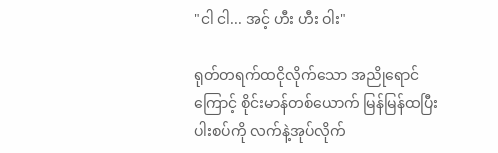"ငါ ငါ... အင့် ဟီး ဟီး ဝါး"

ရုတ်တရက်ထငိုလိုက်သော အညိုရောင်ကြောင့် စိုင်းမာန်တစ်ယောက် မြန်မြန်ထပြီး ပါးစပ်ကို လက်နဲ့အုပ်လိုက်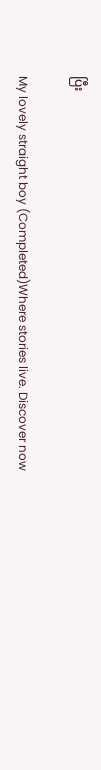ပြီး

My lovely straight boy (Completed)Where stories live. Discover now